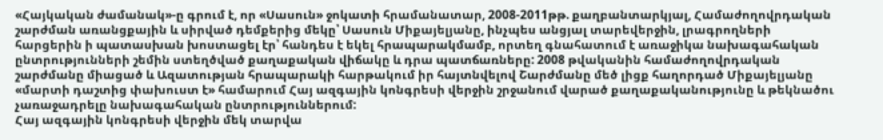«Հայկական ժամանակ»-ը գրում է, որ «Սասուն» ջոկատի հրամանատար, 2008-2011թթ. քաղբանտարկյալ, Համաժողովրդական շարժման առանցքային և սիրված դեմքերից մեկը՝ Սասուն Միքայելյանը, ինչպես անցյալ տարեվերջին, լրագրողների հարցերին ի պատասխան խոստացել էր՝ հանդես է եկել հրապարակմամբ, որտեղ գնահատում է առաջիկա նախագահական ընտրությունների շեմին ստեղծված քաղաքական վիճակը և դրա պատճառները: 2008 թվականին համաժողովրդական շարժմանը միացած և Ազատության հրապարակի հարթակում իր հայտնվելով Շարժմանը մեծ լիցք հաղորդած Միքայելյանը «մարտի դաշտից փախուստ է» համարում Հայ ազգային կոնգրեսի վերջին շրջանում վարած քաղաքականությունը և թեկնածու չառաջադրելը նախագահական ընտրություններում:
Հայ ազգային կոնգրեսի վերջին մեկ տարվա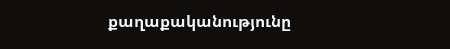քաղաքականությունը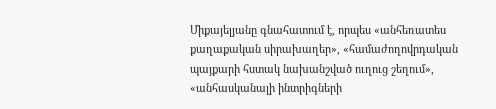Միքայելյանը գնահատում է, որպես «անհեռատես քաղաքական սիրախաղեր», «համաժողովրդական պայքարի հստակ նախանշված ուղուց շեղում», «անհասկանալի ինտրիգների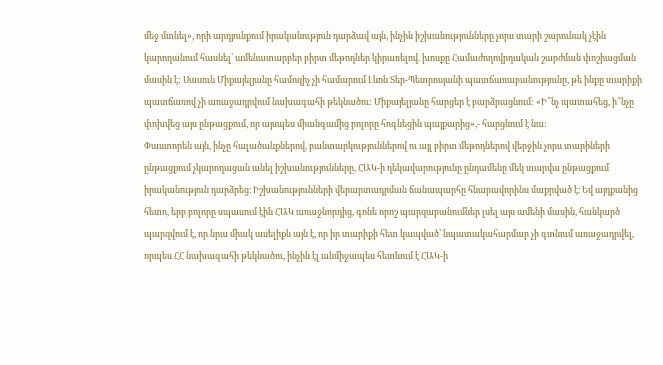մեջ մտնել», որի արդյունքում իրականություն դարձավ այն, ինչին իշխանությունները չորս տարի շարունակ չէին կարողանում հասնել՝ ամենատարբեր բիրտ մեթոդներ կիրառելով. խոսքը Համաժողովրդական շարժման փոշիացման մասին է: Սասուն Միքայելյանը համոզիչ չի համարում Լևոն Տեր-Պետրոսյանի պատճառաբանությունը, թե ինքը տարիքի պատճառով չի առաջադրվում նախագահի թեկնածու: Միքայելյանը հարցեր է բարձրացնում: «Ի՞նչ պատահեց, ի՞նչը փոխվեց այս ընթացքում, որ այսպես միանգամից բոլորը հոգնեցին պայքարից»,- հարցնում է նա:
Փաստորեն այն, ինչը հալածանքներով, բանտարկություններով ու այլ բիրտ մեթոդներով վերջին չորս տարիների ընթացքում չկարողացան անել իշխանությունները, ՀԱԿ-ի ղեկավարությունը ընդամենը մեկ տարվա ընթացքում իրականություն դարձրեց։ Իշխանությունների վերարտադրման ճանապարհը հնարավորինս մաքրված է։ Եվ այդքանից հետո, երբ բոլորը սպասում էին ՀԱԿ առաջնորդից, գոնե որոշ պարզաբանումներ լսել այս ամենի մասին, հանկարծ պարզվում է, որ նրա միակ ասելիքն այն է, որ իր տարիքի հետ կապված՝ նպատակահարմար չի գտնում առաջադրվել, որպես ՀՀ նախագահի թեկնածու, ինչին էլ անմիջապես հետևում է ՀԱԿ-ի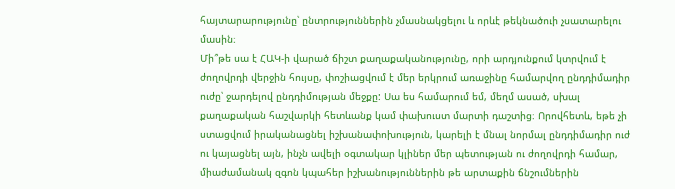հայտարարությունը՝ ընտրություններին չմասնակցելու և որևէ թեկնածուի չսատարելու մասին։
Մի՞թե սա է ՀԱԿ-ի վարած ճիշտ քաղաքականությունը, որի արդյունքում կտրվում է ժողովրդի վերջին հույսը, փոշիացվում է մեր երկրում առաջինը համարվող ընդդիմադիր ուժը՝ ջարդելով ընդդիմության մեջքը: Սա ես համարում եմ, մեղմ ասած, սխալ քաղաքական հաշվարկի հետևանք կամ փախուստ մարտի դաշտից։ Որովհետև, եթե չի ստացվում իրականացնել իշխանափոխություն, կարելի է մնալ նորմալ ընդդիմադիր ուժ ու կայացնել այն, ինչն ավելի օգտակար կլիներ մեր պետության ու ժողովրդի համար, միաժամանակ զգոն կպահեր իշխանություններին թե արտաքին ճնշումներին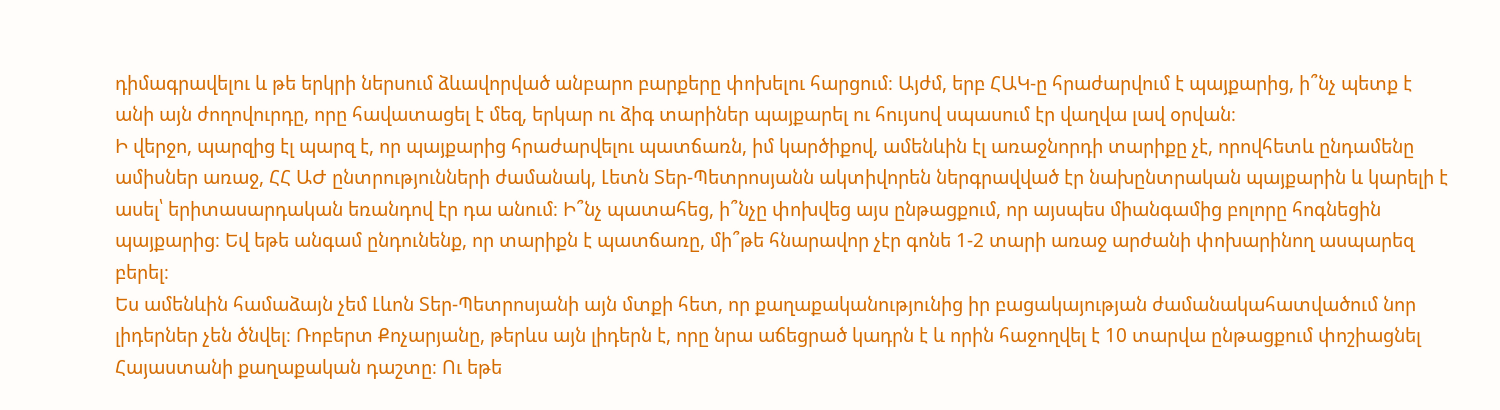դիմագրավելու և թե երկրի ներսում ձևավորված անբարո բարքերը փոխելու հարցում։ Այժմ, երբ ՀԱԿ-ը հրաժարվում է պայքարից, ի՞նչ պետք է անի այն ժողովուրդը, որը հավատացել է մեզ, երկար ու ձիգ տարիներ պայքարել ու հույսով սպասում էր վաղվա լավ օրվան։
Ի վերջո, պարզից էլ պարզ է, որ պայքարից հրաժարվելու պատճառն, իմ կարծիքով, ամենևին էլ առաջնորդի տարիքը չէ, որովհետև ընդամենը ամիսներ առաջ, ՀՀ ԱԺ ընտրությունների ժամանակ, Լետն Տեր-Պետրոսյանն ակտիվորեն ներգրավված էր նախընտրական պայքարին և կարելի է ասել՝ երիտասարդական եռանդով էր դա անում։ Ի՞նչ պատահեց, ի՞նչը փոխվեց այս ընթացքում, որ այսպես միանգամից բոլորը հոգնեցին պայքարից։ Եվ եթե անգամ ընդունենք, որ տարիքն է պատճառը, մի՞թե հնարավոր չէր գոնե 1-2 տարի առաջ արժանի փոխարինող ասպարեզ բերել։
Ես ամենևին համաձայն չեմ Լևոն Տեր-Պետրոսյանի այն մտքի հետ, որ քաղաքականությունից իր բացակայության ժամանակահատվածում նոր լիդերներ չեն ծնվել։ Ռոբերտ Քոչարյանը, թերևս այն լիդերն է, որը նրա աճեցրած կադրն է և որին հաջողվել է 10 տարվա ընթացքում փոշիացնել Հայաստանի քաղաքական դաշտը։ Ու եթե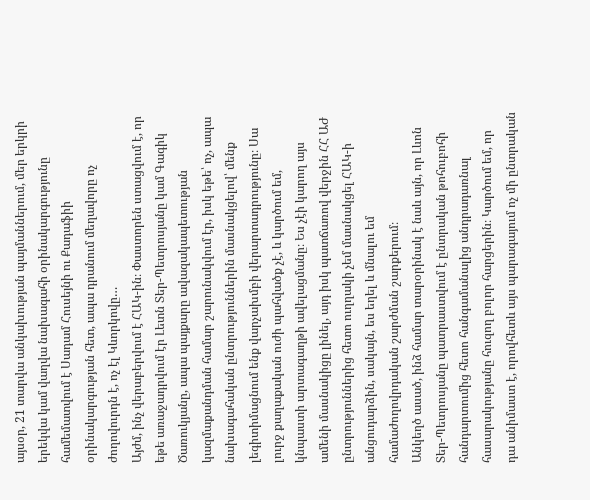այսօր, 21 տարվա անկախության պայմաններում, մեր երկրի երեկվա կամ վաղվա նախագահի օրինակարգությունը համեմատվում է Սադամ Հուսեյնի ու Քադաֆիի օրինակարգության հետ, ապա դրանում մեղավորը ոչ ժողովուրդն է, ոչ էլ Կևորկովը…
Այժմ, ինչ վերաբերվում է ՀԱԿ-ին։ Փաստորեն ստացվում է, որ եթե առաջադրվում էր Լետն Տեր-Պետրոսյանը կամ Գագիկ Ծառուկյանը, ապա պայքարը ավազակապետության կազմաքանդման համար շարունակվում էր, իսկ եթե՝ ոչ, ապա նախագահական ընտրություններին մասնակցելով՝ մենք լեգիտիմացնում ենք վարչախմբի վերարտադրությունը։ Սա լուրջ քաղաքական ուժի պահվածք չէ, և կարծում եմ, կնպաստի արտագաղթի ավելացմանը։ Ես չէի կարող այս ամենի մասնակիցը լինել, այդ իսկ պատճառով վերջին ՀՀ ԱԺ ընտրություններից հետո ուղղակի չեմ մասնակցել ՀԱԿ-ի անցուդարձին, սակայն, ես եղել և մնալու եմ համաժողովրդական շարժման շարքերում։
Անկեղծ ասած, ինձ համար տարօրինակ է նաև այն, որ Լևոն Տեր-Պետրոսյանը պատրաստվում է ընտրական թոհուբոհի հանդարտումից հետո հանգամանալից անդրադառնալ հասարակությանը հուզող բոլոր հարցերին։ Կարծում եմ, որ դա անիմաստ է, որովհետև այս պարագայում ոչ մի ընտրական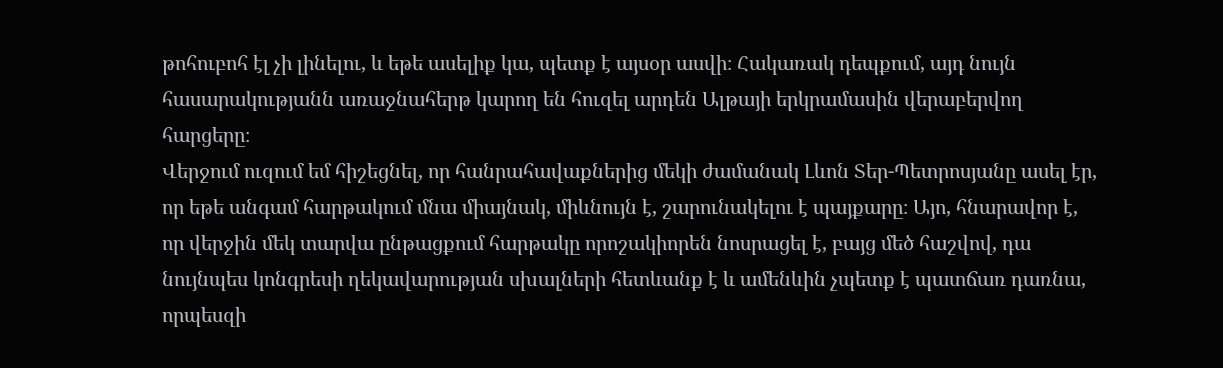թոհուբոհ էլ չի լինելու, և եթե ասելիք կա, պետք է այսօր ասվի։ Հակառակ դեպքում, այդ նույն հասարակությանն առաջնահերթ կարող են հուզել արդեն Ալթայի երկրամասին վերաբերվող հարցերը։
Վերջում ուզում եմ հիշեցնել, որ հանրահավաքներից մեկի ժամանակ Լևոն Տեր-Պետրոսյանը ասել էր, որ եթե անգամ հարթակում մնա միայնակ, միևնույն է, շարունակելու է պայքարը։ Այո, հնարավոր է, որ վերջին մեկ տարվա ընթացքում հարթակը որոշակիորեն նոսրացել է, բայց մեծ հաշվով, դա նույնպես կոնգրեսի ղեկավարության սխալների հետևանք է և ամենևին չպետք է պատճառ դառնա, որպեսզի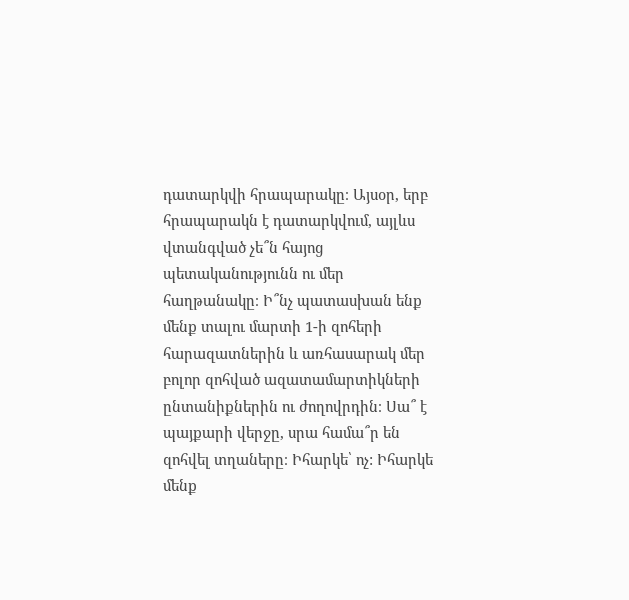դատարկվի հրապարակը։ Այսօր, երբ հրապարակն է դատարկվում, այլևս վտանգված չե՞ն հայոց պետականությունն ու մեր հաղթանակը։ Ի՞նչ պատասխան ենք մենք տալու մարտի 1-ի զոհերի հարազատներին և առհասարակ մեր բոլոր զոհված ազատամարտիկների ընտանիքներին ու ժողովրդին։ Սա՞ է պայքարի վերջը, սրա համա՞ր են զոհվել տղաները։ Իհարկե՝ ոչ: Իհարկե մենք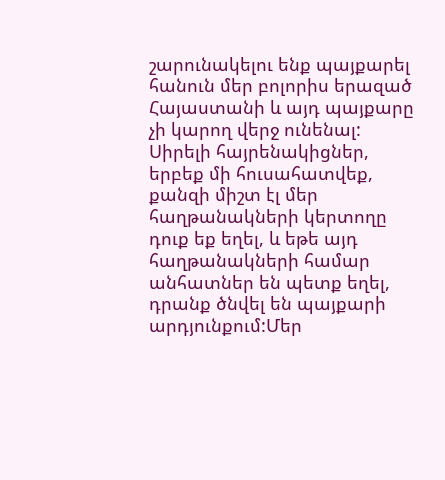շարունակելու ենք պայքարել հանուն մեր բոլորիս երազած Հայաստանի և այդ պայքարը չի կարող վերջ ունենալ:
Սիրելի հայրենակիցներ, երբեք մի հուսահատվեք, քանզի միշտ էլ մեր հաղթանակների կերտողը դուք եք եղել, և եթե այդ հաղթանակների համար անհատներ են պետք եղել, դրանք ծնվել են պայքարի արդյունքում:Մեր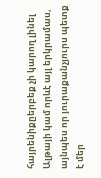հայրենիքըերբեք չի կարող լինել Ալթայի կամ որևէ այլ երկրամաս, այնպես որ յուրաքանչյուրս պետք է մեր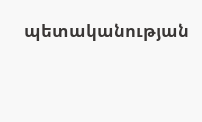պետականության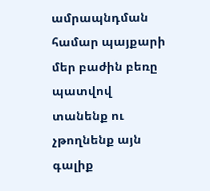ամրապնդման համար պայքարի մեր բաժին բեռը պատվով տանենք ու չթողնենք այն գալիք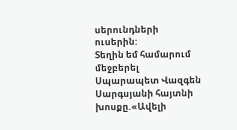սերունդների ուսերին:
Տեղին եմ համարում մեջբերել Սպարապետ Վազգեն Սարգսյանի հայտնի խոսքը.«Ավելի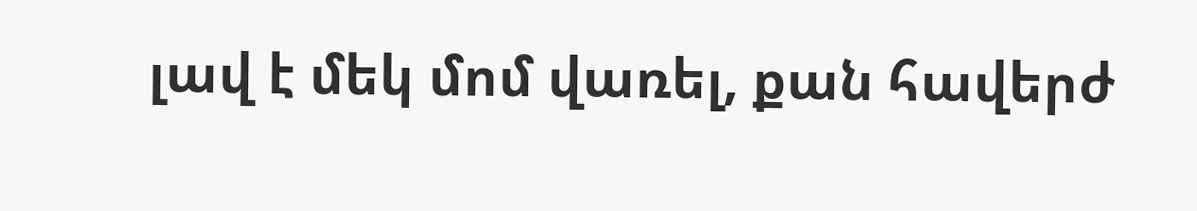լավ է մեկ մոմ վառել, քան հավերժ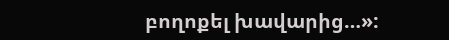բողոքել խավարից…»: